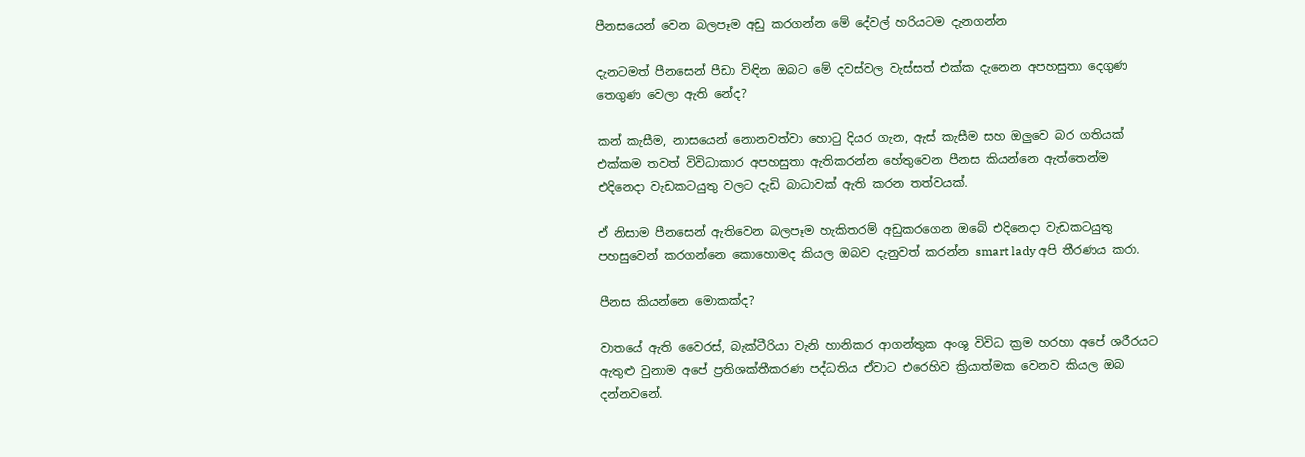පීනසයෙන් වෙන බලපෑම අඩු කරගන්න මේ දේවල් හරියටම දැනගන්න

දැනටමත් පීනසෙන් පීඩා විඳින ඔබට මේ දවස්වල වැස්සත් එක්ක දැනෙන අපහසුතා දෙගුණ තෙගුණ වෙලා ඇති නේද?

කන් කැසීම, නාසයෙන් නොනවත්වා හොටු දියර ගැන, ඇස් කැසීම සහ ඔලුවෙ බර ගතියක් එක්කම තවත් විවිධාකාර අපහසුතා ඇතිකරන්න හේතුවෙන පීනස කියන්නෙ ඇත්තෙන්ම එදිනෙදා වැඩකටයුතු වලට දැඩි බාධාවක් ඇති කරන තත්වයක්.

ඒ නිසාම පීනසෙන් ඇතිවෙන බලපෑම හැකිතරම් අඩුකරගෙන ඔබේ එදිනෙදා වැඩකටයුතු පහසුවෙන් කරගන්නෙ කොහොමද කියල ඔබව දැනුවත් කරන්න smart lady අපි තීරණය කරා.

පීනස කියන්නෙ මොකක්ද?

වාතයේ ඇති වෛරස්, බැක්ටීරියා වැනි හානිකර ආගන්තුක අංශු විවිධ ක්‍රම හරහා අපේ ශරීරයට ඇතුළු වුනාම අපේ ප්‍රතිශක්තීකරණ පද්ධතිය ඒවාට එරෙහිව ක්‍රියාත්මක වෙනව කියල ඔබ දන්නවනේ.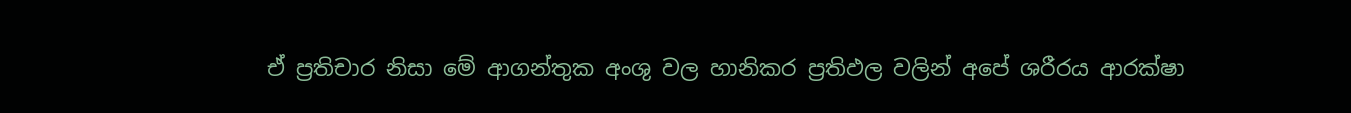ඒ ප්‍රතිචාර නිසා මේ ආගන්තුක අංශු වල හානිකර ප්‍රතිඵල වලින් අපේ ශරීරය ආරක්ෂා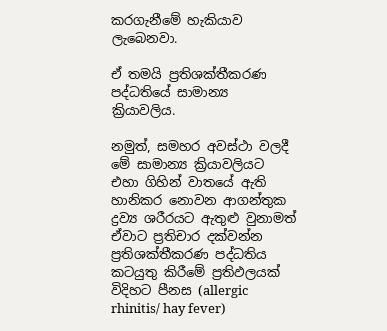කරගැනීමේ හැකියාව ලැබෙනවා.

ඒ තමයි ප්‍රතිශක්තීකරණ පද්ධතියේ සාමාන්‍ය ක්‍රියාවලිය.

නමුත්, සමහර අවස්ථා වලදී මේ සාමාන්‍ය ක්‍රියාවලියට එහා ගිහින් වාතයේ ඇති හානිකර නොවන ආගන්තුක ද්‍රව්‍ය ශරීරයට ඇතුළු වුනාමත් ඒවාට ප්‍රතිචාර දක්වන්න ප්‍රතිශක්තීකරණ පද්ධතිය කටයුතු කිරීමේ ප්‍රතිඵලයක් විදිහට පීනස (allergic rhinitis/ hay fever)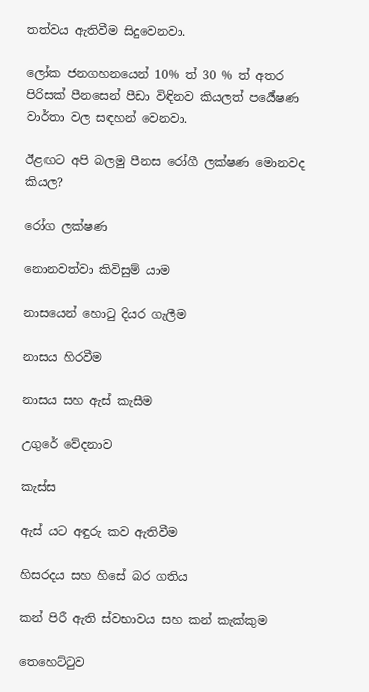තත්වය ඇතිවීම සිදුවෙනවා.

ලෝක ජනගහනයෙන් 10% ත් 30 % ත් අතර පිරිසක් පීනසෙන් පීඩා විඳිනව කියලත් පර්‍යේෂණ වාර්තා වල සඳහන් වෙනවා.

ඊළඟට අපි බලමු පීනස රෝගී ලක්ෂණ මොනවද කියල?

රෝග ලක්ෂණ

නොනවත්වා කිවිසුම් යාම

නාසයෙන් හොටු දියර ගැලීම

නාසය හිරවීම

නාසය සහ ඇස් කැසීම

උගුරේ වේදනාව

කැස්ස

ඇස් යට අඳුරු කව ඇතිවීම

හිසරදය සහ හිසේ බර ගතිය

කන් පිරී ඇති ස්වභාවය සහ කන් කැක්කුම

තෙහෙට්ටුව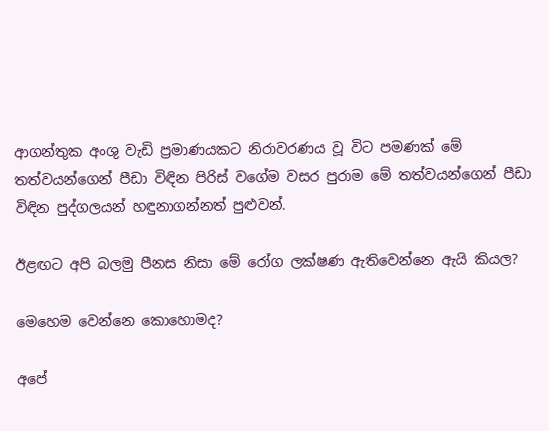ආගන්තුක අංශු වැඩි ප්‍රමාණයකට නිරාවරණය වූ විට පමණක් මේ තත්වයන්ගෙන් පීඩා විඳින පිරිස් වගේම වසර පුරාම මේ තත්වයන්ගෙන් පීඩා විඳින පුද්ගලයන් හඳුනාගන්නත් පුළුවන්.

ඊළඟට අපි බලමු පීනස නිසා මේ රෝග ලක්ෂණ ඇතිවෙන්නෙ ඇයි කියල?

මෙහෙම වෙන්නෙ කොහොමද?

අපේ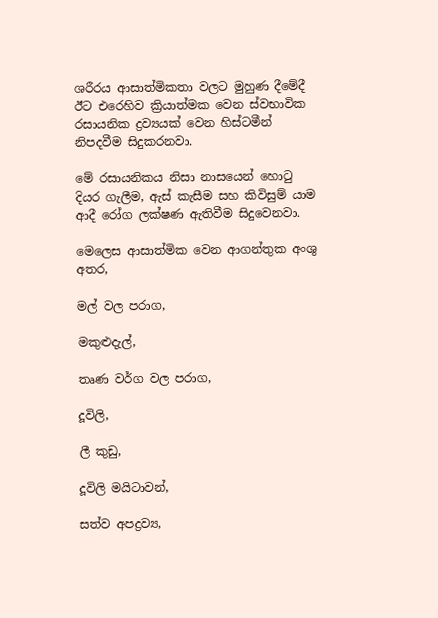ශරීරය ආසාත්මිකතා වලට මුහුණ දීමේදී ඊට එරෙහිව ක්‍රියාත්මක වෙන ස්වභාවික රසායනික ද්‍රව්‍යයක් වෙන හිස්ටමීන් නිපදවීම සිදුකරනවා.

මේ රසායනිකය නිසා නාසයෙන් හොටු දියර ගැලීම, ඇස් කැසීම සහ කිවිසුම් යාම ආදී රෝග ලක්ෂණ ඇතිවීම සිදුවෙනවා.

මෙලෙස ආසාත්මික වෙන ආගන්තුක අංශු අතර,

මල් වල පරාග,

මකුළුදැල්,

තෘණ වර්ග වල පරාග,

දූවිලි,

ලී කුඩු,

දූවිලි මයිටාවන්,

සත්ව අපද්‍රව්‍ය,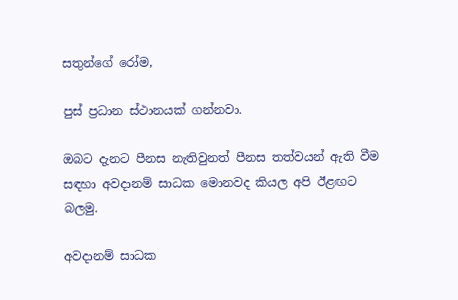සතුන්ගේ රෝම,

පුස් ප්‍රධාන ස්ථානයක් ගන්නවා.

ඔබට දැනට පීනස නැතිවුනත් පීනස තත්වයන් ඇති වීම සඳහා අවදානම් සාධක මොනවද කියල අපි ඊළඟට බලමු.

අවදානම් සාධක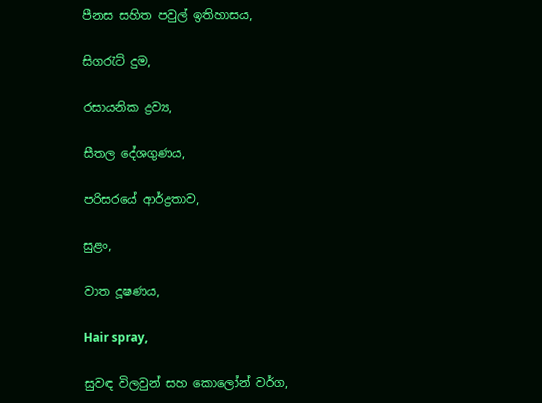පීනස සහිත පවුල් ඉතිහාසය,

සිගරැට් දුම,

රසායනික ද්‍රව්‍ය,

සීතල දේශගුණය,

පරිසරයේ ආර්ද්‍රතාව,

සුළං,

වාත දූෂණය,

Hair spray,

සුවඳ විලවුන් සහ කොලෝන් වර්ග,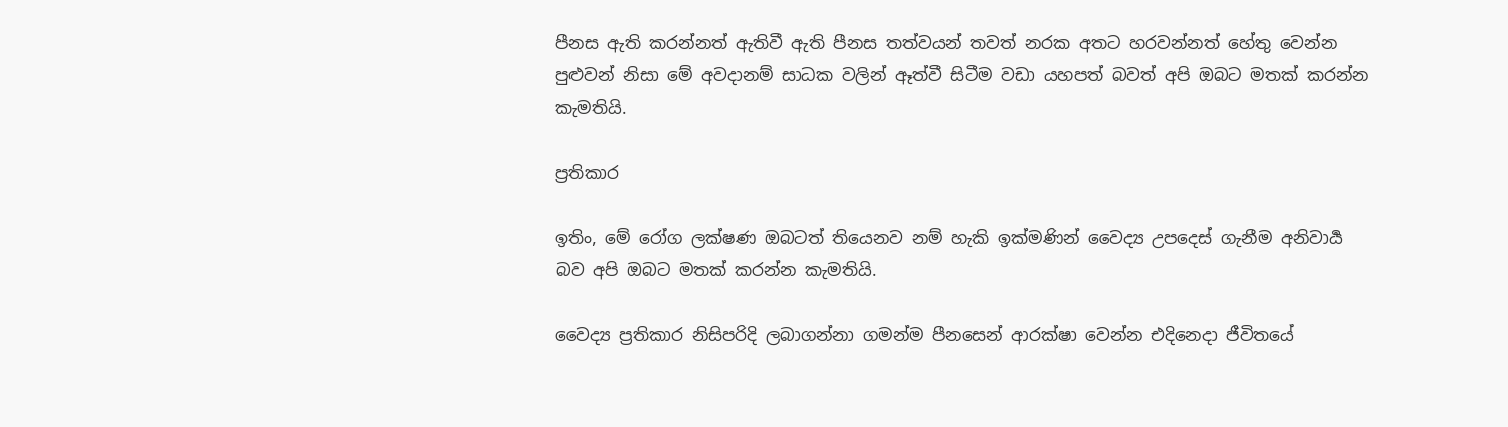පීනස ඇති කරන්නත් ඇතිවී ඇති පීනස තත්වයන් තවත් නරක අතට හරවන්නත් හේතු වෙන්න පුළුවන් නිසා මේ අවදානම් සාධක වලින් ඈත්වී සිටීම වඩා යහපත් බවත් අපි ඔබට මතක් කරන්න කැමතියි.

ප්‍රතිකාර

ඉතිං, මේ රෝග ලක්ෂණ ඔබටත් තියෙනව නම් හැකි ඉක්මණින් වෛද්‍ය උපදෙස් ගැනීම අනිවාර්‍ය බව අපි ඔබට මතක් කරන්න කැමතියි.

වෛද්‍ය ප්‍රතිකාර නිසිපරිදි ලබාගන්නා ගමන්ම පීනසෙන් ආරක්ෂා වෙන්න එදිනෙදා ජීවිතයේ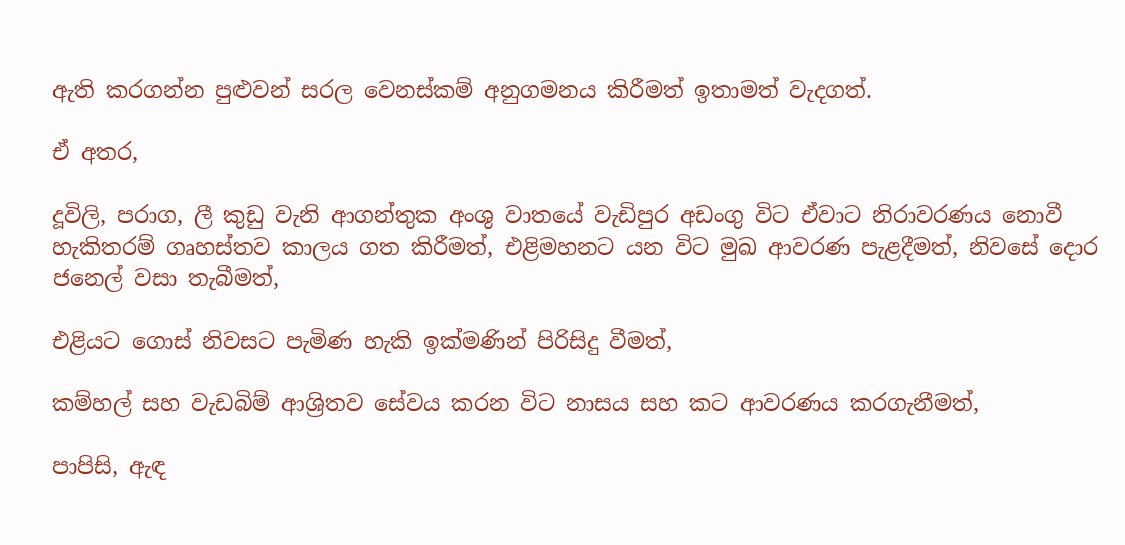ඇති කරගන්න පුළුවන් සරල වෙනස්කම් අනුගමනය කිරීමත් ඉතාමත් වැදගත්.

ඒ අතර,

දූවිලි, පරාග, ලී කුඩු වැනි ආගන්තුක අංශු වාතයේ වැඩිපුර අඩංගු විට ඒවාට නිරාවරණය නොවී හැකිතරම් ගෘහස්තව කාලය ගත කිරීමත්, එළිමහනට යන විට මුඛ ආවරණ පැළදීමත්, නිවසේ දොර ජනෙල් වසා තැබීමත්,

එළියට ගොස් නිවසට පැමිණ හැකි ඉක්මණින් පිරිසිදු වීමත්,

කම්හල් සහ වැඩබිම් ආශ්‍රිතව සේවය කරන විට නාසය සහ කට ආවරණය කරගැනීමත්,

පාපිසි, ඇඳ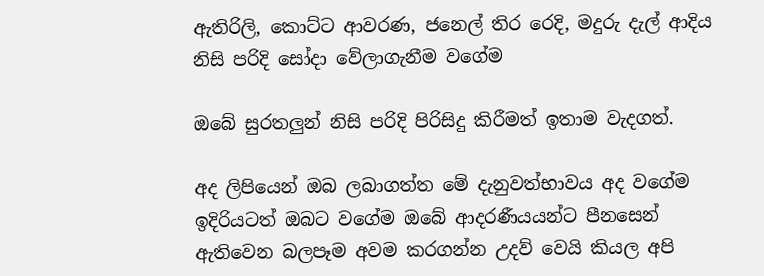ඇතිරිලි, කොට්ට ආවරණ, ජනෙල් තිර රෙදි, මදුරු දැල් ආදිය නිසි පරිදි සෝදා වේලාගැනීම වගේම

ඔබේ සුරතලුන් නිසි පරිදි පිරිසිදු කිරීමත් ඉතාම වැදගත්.

අද ලිපියෙන් ඔබ ලබාගත්ත මේ දැනුවත්භාවය අද වගේම ඉදිරියටත් ඔබට වගේම ඔබේ ආදරණීයයන්ට පීනසෙන් ඇතිවෙන බලපෑම අවම කරගන්න උදව් වෙයි කියල අපි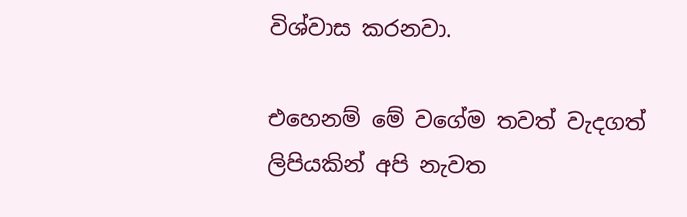විශ්වාස කරනවා.

එහෙනම් මේ වගේම තවත් වැදගත් ලිපියකින් අපි නැවත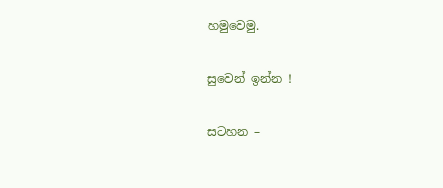හමුවෙමු.

සුවෙන් ඉන්න !

සටහන –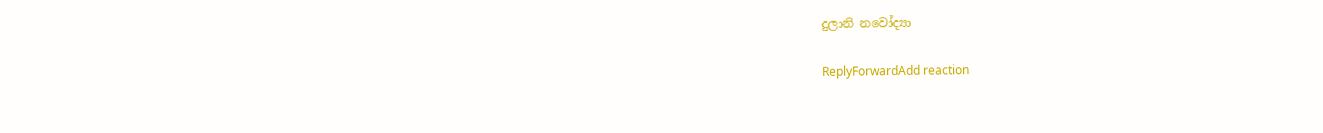දුලානි නවෝද්‍යා

ReplyForwardAdd reaction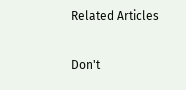Related Articles

Don't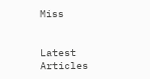Miss


Latest Articles